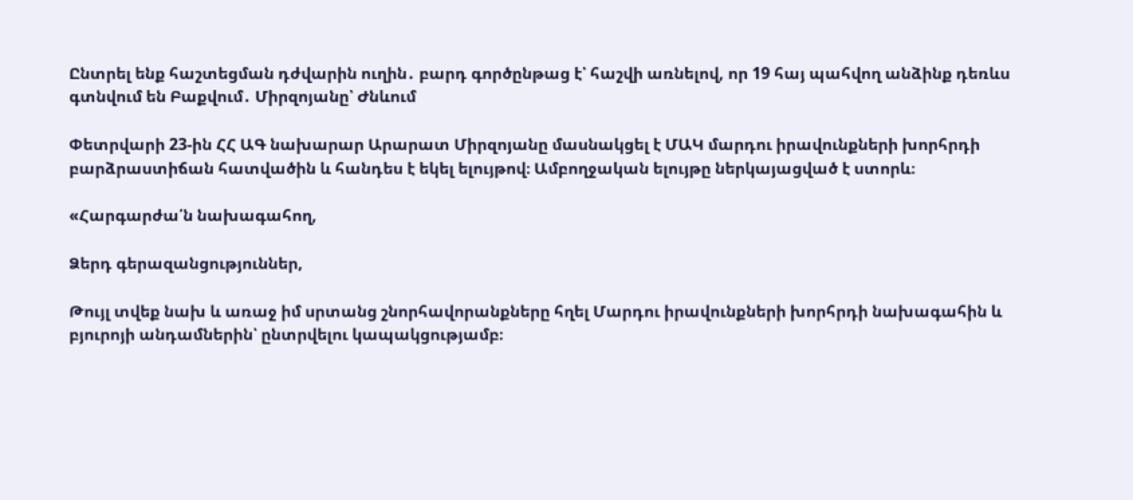Ընտրել ենք հաշտեցման դժվարին ուղին․ բարդ գործընթաց է՝ հաշվի առնելով, որ 19 հայ պահվող անձինք դեռևս գտնվում են Բաքվում․ Միրզոյանը՝ Ժնևում

Փետրվարի 23-ին ՀՀ ԱԳ նախարար Արարատ Միրզոյանը մասնակցել է ՄԱԿ մարդու իրավունքների խորհրդի բարձրաստիճան հատվածին և հանդես է եկել ելույթով։ Ամբողջական ելույթը ներկայացված է ստորև։

«Հարգարժա՛ն նախագահող,

Ձերդ գերազանցություններ,

Թույլ տվեք նախ և առաջ իմ սրտանց շնորհավորանքները հղել Մարդու իրավունքների խորհրդի նախագահին և բյուրոյի անդամներին՝ ընտրվելու կապակցությամբ։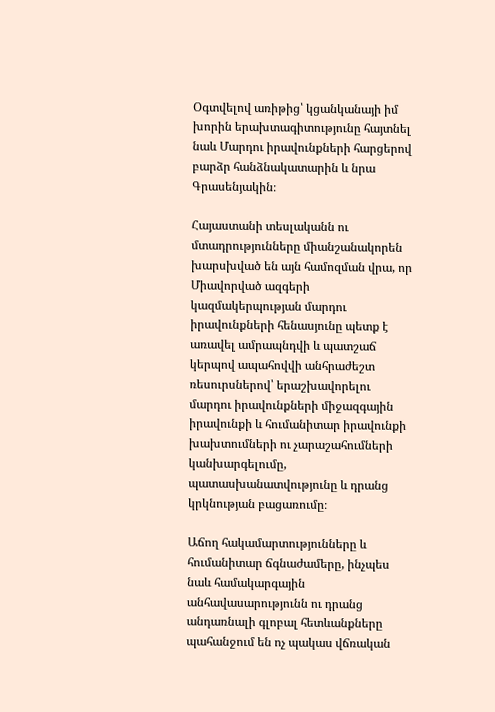Օգտվելով առիթից՝ կցանկանայի իմ խորին երախտագիտությունը հայտնել նաև Մարդու իրավունքների հարցերով բարձր հանձնակատարին և նրա Գրասենյակին։

Հայաստանի տեսլականն ու մտադրությունները միանշանակորեն խարսխված են այն համոզման վրա, որ Միավորված ազգերի կազմակերպության մարդու իրավունքների հենասյունը պետք է առավել ամրապնդվի և պատշաճ կերպով ապահովվի անհրաժեշտ ռեսուրսներով՝ երաշխավորելու մարդու իրավունքների միջազգային իրավունքի և հումանիտար իրավունքի խախտումների ու չարաշահումների կանխարգելումը, պատասխանատվությունը և դրանց կրկնության բացառումը։

Աճող հակամարտությունները և հումանիտար ճգնաժամերը, ինչպես նաև համակարգային անհավասարությունն ու դրանց անդառնալի գլոբալ հետևանքները պահանջում են ոչ պակաս վճռական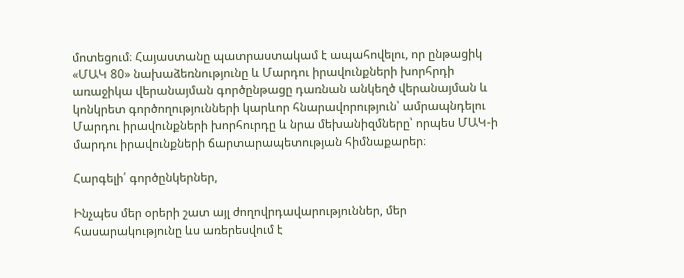մոտեցում։ Հայաստանը պատրաստակամ է ապահովելու, որ ընթացիկ «ՄԱԿ 80» նախաձեռնությունը և Մարդու իրավունքների խորհրդի առաջիկա վերանայման գործընթացը դառնան անկեղծ վերանայման և կոնկրետ գործողությունների կարևոր հնարավորություն՝ ամրապնդելու Մարդու իրավունքների խորհուրդը և նրա մեխանիզմները՝ որպես ՄԱԿ-ի մարդու իրավունքների ճարտարապետության հիմնաքարեր։

Հարգելի՛ գործընկերներ,

Ինչպես մեր օրերի շատ այլ ժողովրդավարություններ, մեր հասարակությունը ևս առերեսվում է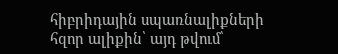հիբրիդային սպառնալիքների հզոր ալիքին՝ այդ թվում՝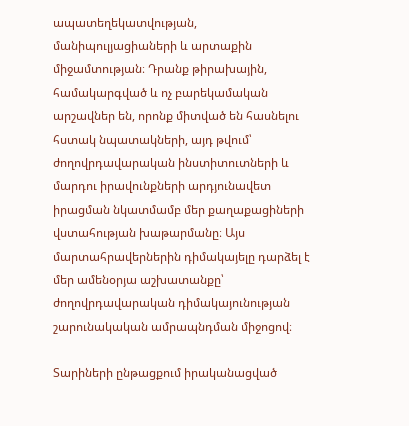ապատեղեկատվության, մանիպուլյացիաների և արտաքին միջամտության։ Դրանք թիրախային, համակարգված և ոչ բարեկամական արշավներ են, որոնք միտված են հասնելու հստակ նպատակների, այդ թվում՝ ժողովրդավարական ինստիտուտների և մարդու իրավունքների արդյունավետ իրացման նկատմամբ մեր քաղաքացիների վստահության խաթարմանը։ Այս մարտահրավերներին դիմակայելը դարձել է մեր ամենօրյա աշխատանքը՝ ժողովրդավարական դիմակայունության շարունակական ամրապնդման միջոցով։

Տարիների ընթացքում իրականացված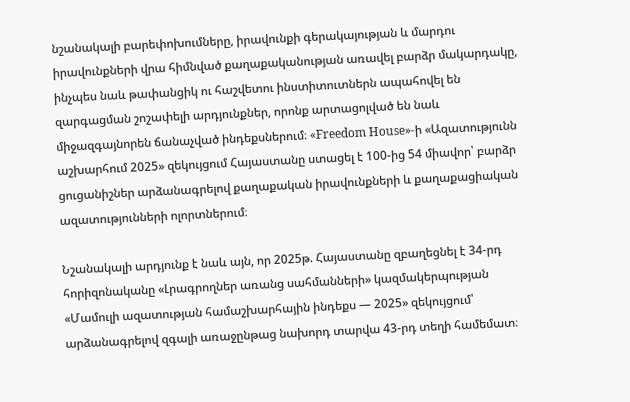նշանակալի բարեփոխումները, իրավունքի գերակայության և մարդու իրավունքների վրա հիմնված քաղաքականության առավել բարձր մակարդակը, ինչպես նաև թափանցիկ ու հաշվետու ինստիտուտներն ապահովել են զարգացման շոշափելի արդյունքներ, որոնք արտացոլված են նաև միջազգայնորեն ճանաչված ինդեքսներում։ «Freedom House»-ի «Ազատությունն աշխարհում 2025» զեկույցում Հայաստանը ստացել է 100-ից 54 միավոր՝ բարձր ցուցանիշներ արձանագրելով քաղաքական իրավունքների և քաղաքացիական ազատությունների ոլորտներում։

Նշանակալի արդյունք է նաև այն, որ 2025թ. Հայաստանը զբաղեցնել է 34-րդ հորիզոնականը «Լրագրողներ առանց սահմանների» կազմակերպության «Մամուլի ազատության համաշխարհային ինդեքս — 2025» զեկույցում՝ արձանագրելով զգալի առաջընթաց նախորդ տարվա 43-րդ տեղի համեմատ։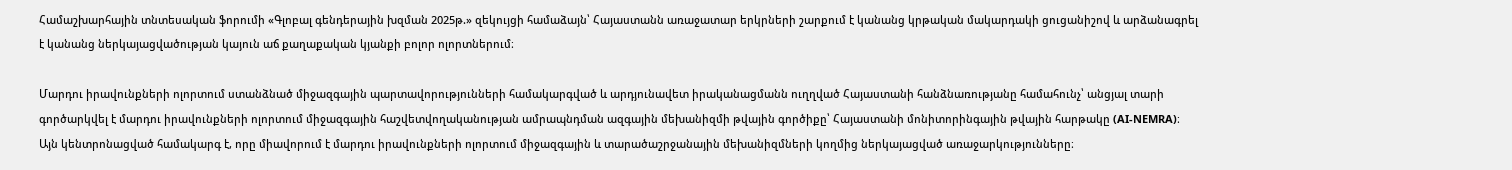Համաշխարհային տնտեսական ֆորումի «Գլոբալ գենդերային խզման 2025թ.» զեկույցի համաձայն՝ Հայաստանն առաջատար երկրների շարքում է կանանց կրթական մակարդակի ցուցանիշով և արձանագրել է կանանց ներկայացվածության կայուն աճ քաղաքական կյանքի բոլոր ոլորտներում։

Մարդու իրավունքների ոլորտում ստանձնած միջազգային պարտավորությունների համակարգված և արդյունավետ իրականացմանն ուղղված Հայաստանի հանձնառությանը համահունչ՝ անցյալ տարի գործարկվել է մարդու իրավունքների ոլորտում միջազգային հաշվետվողականության ամրապնդման ազգային մեխանիզմի թվային գործիքը՝ Հայաստանի մոնիտորինգային թվային հարթակը (AI-NEMRA)։ Այն կենտրոնացված համակարգ է, որը միավորում է մարդու իրավունքների ոլորտում միջազգային և տարածաշրջանային մեխանիզմների կողմից ներկայացված առաջարկությունները։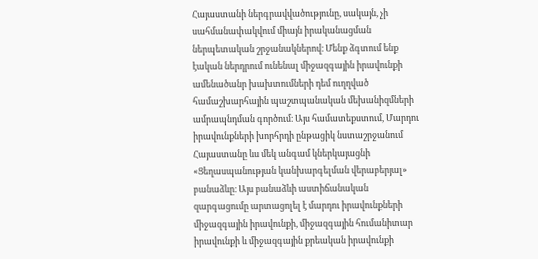Հայաստանի ներգրավվածությունը, սակայն, չի սահմանափակվում միայն իրականացման ներպետական շրջանակներով։ Մենք ձգտում ենք էական ներդրում ունենալ միջազգային իրավունքի ամենածանր խախտումների դեմ ուղղված համաշխարհային պաշտպանական մեխանիզմների ամրապնդման գործում։ Այս համատեքստում, Մարդու իրավունքների խորհրդի ընթացիկ նստաշրջանում Հայաստանը ևս մեկ անգամ կներկայացնի «Ցեղասպանության կանխարգելման վերաբերյալ» բանաձևը։ Այս բանաձևի աստիճանական զարգացումը արտացոլել է մարդու իրավունքների միջազգային իրավունքի, միջազգային հումանիտար իրավունքի և միջազգային քրեական իրավունքի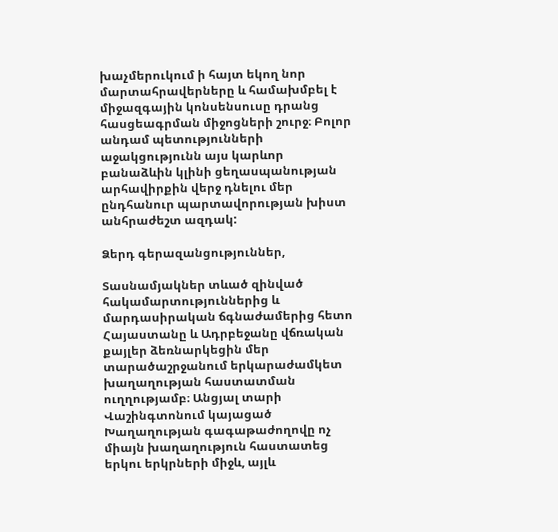խաչմերուկում ի հայտ եկող նոր մարտահրավերները և համախմբել է միջազգային կոնսենսուսը դրանց հասցեագրման միջոցների շուրջ։ Բոլոր անդամ պետությունների աջակցությունն այս կարևոր բանաձևին կլինի ցեղասպանության արհավիրքին վերջ դնելու մեր ընդհանուր պարտավորության խիստ անհրաժեշտ ազդակ:

Ձերդ գերազանցություններ,

Տասնամյակներ տևած զինված հակամարտություններից և մարդասիրական ճգնաժամերից հետո Հայաստանը և Ադրբեջանը վճռական քայլեր ձեռնարկեցին մեր տարածաշրջանում երկարաժամկետ խաղաղության հաստատման ուղղությամբ։ Անցյալ տարի Վաշինգտոնում կայացած Խաղաղության գագաթաժողովը ոչ միայն խաղաղություն հաստատեց երկու երկրների միջև, այլև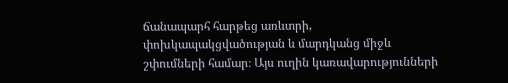ճանապարհ հարթեց առևտրի, փոխկապակցվածության և մարդկանց միջև շփումների համար։ Այս ուղին կառավարությունների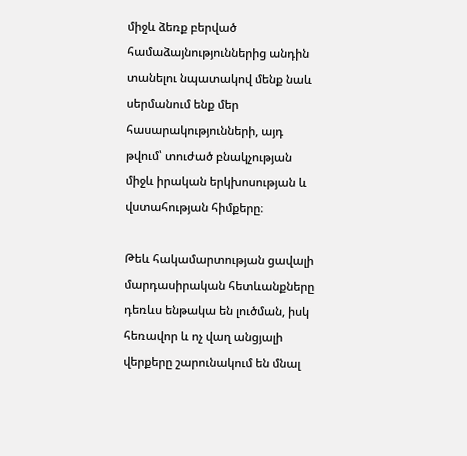միջև ձեռք բերված համաձայնություններից անդին տանելու նպատակով մենք նաև սերմանում ենք մեր հասարակությունների, այդ թվում՝ տուժած բնակչության միջև իրական երկխոսության և վստահության հիմքերը։

Թեև հակամարտության ցավալի մարդասիրական հետևանքները դեռևս ենթակա են լուծման, իսկ հեռավոր և ոչ վաղ անցյալի վերքերը շարունակում են մնալ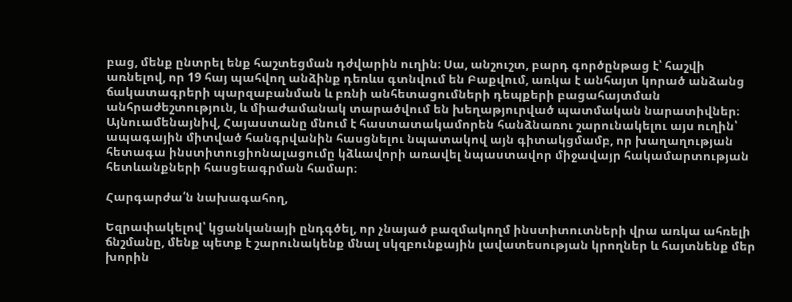բաց, մենք ընտրել ենք հաշտեցման դժվարին ուղին։ Սա, անշուշտ, բարդ գործընթաց է՝ հաշվի առնելով, որ 19 հայ պահվող անձինք դեռևս գտնվում են Բաքվում, առկա է անհայտ կորած անձանց ճակատագրերի պարզաբանման և բռնի անհետացումների դեպքերի բացահայտման անհրաժեշտություն, և միաժամանակ տարածվում են խեղաթյուրված պատմական նարատիվներ։ Այնուամենայնիվ, Հայաստանը մնում է հաստատակամորեն հանձնառու շարունակելու այս ուղին՝ ապագային միտված հանգրվանին հասցնելու նպատակով այն գիտակցմամբ, որ խաղաղության հետագա ինստիտուցիոնալացումը կձևավորի առավել նպաստավոր միջավայր հակամարտության հետևանքների հասցեագրման համար։

Հարգարժա՛ն նախագահող,

Եզրափակելով՝ կցանկանայի ընդգծել, որ չնայած բազմակողմ ինստիտուտների վրա առկա ահռելի ճնշմանը, մենք պետք է շարունակենք մնալ սկզբունքային լավատեսության կրողներ և հայտնենք մեր խորին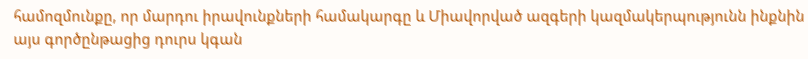համոզմունքը, որ մարդու իրավունքների համակարգը և Միավորված ազգերի կազմակերպությունն ինքնին այս գործընթացից դուրս կգան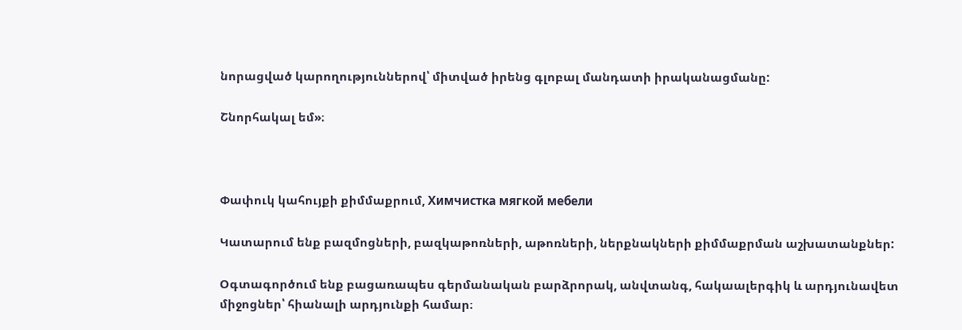նորացված կարողություններով՝ միտված իրենց գլոբալ մանդատի իրականացմանը:

Շնորհակալ եմ»։



Փափուկ կահույքի քիմմաքրում, Химчистка мягкой мебели

Կատարում ենք բազմոցների, բազկաթոռների, աթոռների, ներքնակների քիմմաքրման աշխատանքներ:

Օգտագործում ենք բացառապես գերմանական բարձրորակ, անվտանգ, հակաալերգիկ և արդյունավետ միջոցներ՝ հիանալի արդյունքի համար։